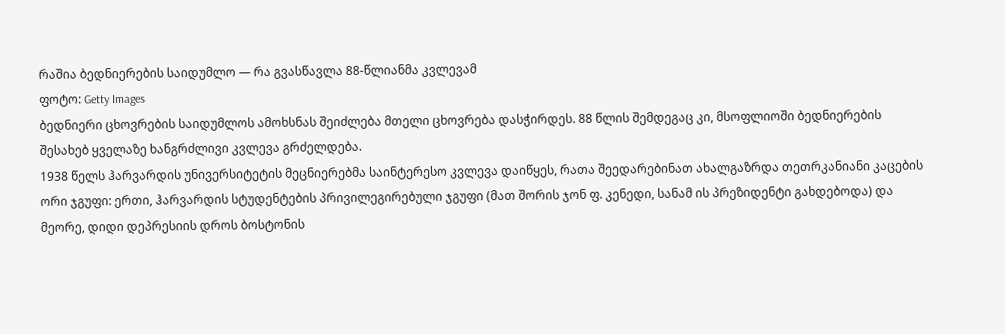რაშია ბედნიერების საიდუმლო — რა გვასწავლა 88-წლიანმა კვლევამ
ფოტო: Getty Images
ბედნიერი ცხოვრების საიდუმლოს ამოხსნას შეიძლება მთელი ცხოვრება დასჭირდეს. 88 წლის შემდეგაც კი, მსოფლიოში ბედნიერების შესახებ ყველაზე ხანგრძლივი კვლევა გრძელდება.
1938 წელს ჰარვარდის უნივერსიტეტის მეცნიერებმა საინტერესო კვლევა დაიწყეს, რათა შეედარებინათ ახალგაზრდა თეთრკანიანი კაცების ორი ჯგუფი: ერთი, ჰარვარდის სტუდენტების პრივილეგირებული ჯგუფი (მათ შორის ჯონ ფ. კენედი, სანამ ის პრეზიდენტი გახდებოდა) და მეორე, დიდი დეპრესიის დროს ბოსტონის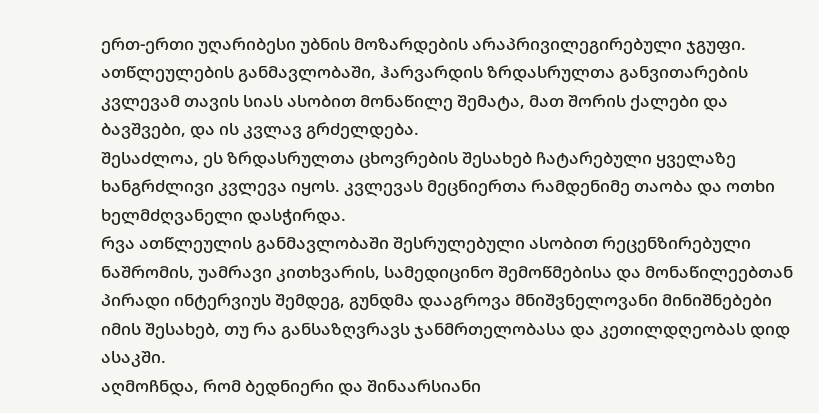ერთ-ერთი უღარიბესი უბნის მოზარდების არაპრივილეგირებული ჯგუფი.
ათწლეულების განმავლობაში, ჰარვარდის ზრდასრულთა განვითარების კვლევამ თავის სიას ასობით მონაწილე შემატა, მათ შორის ქალები და ბავშვები, და ის კვლავ გრძელდება.
შესაძლოა, ეს ზრდასრულთა ცხოვრების შესახებ ჩატარებული ყველაზე ხანგრძლივი კვლევა იყოს. კვლევას მეცნიერთა რამდენიმე თაობა და ოთხი ხელმძღვანელი დასჭირდა.
რვა ათწლეულის განმავლობაში შესრულებული ასობით რეცენზირებული ნაშრომის, უამრავი კითხვარის, სამედიცინო შემოწმებისა და მონაწილეებთან პირადი ინტერვიუს შემდეგ, გუნდმა დააგროვა მნიშვნელოვანი მინიშნებები იმის შესახებ, თუ რა განსაზღვრავს ჯანმრთელობასა და კეთილდღეობას დიდ ასაკში.
აღმოჩნდა, რომ ბედნიერი და შინაარსიანი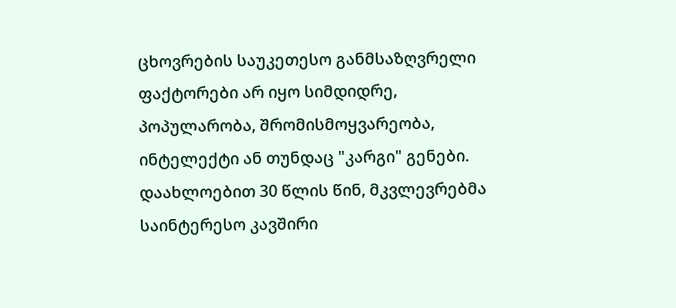ცხოვრების საუკეთესო განმსაზღვრელი ფაქტორები არ იყო სიმდიდრე, პოპულარობა, შრომისმოყვარეობა, ინტელექტი ან თუნდაც "კარგი" გენები. დაახლოებით 30 წლის წინ, მკვლევრებმა საინტერესო კავშირი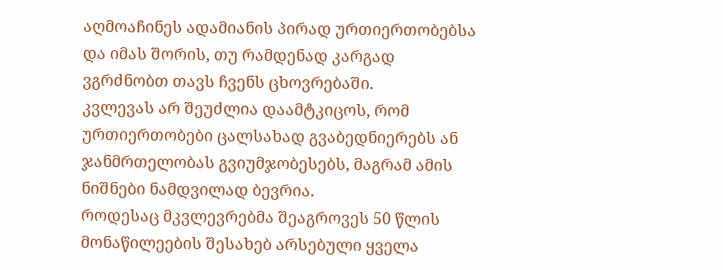აღმოაჩინეს ადამიანის პირად ურთიერთობებსა და იმას შორის, თუ რამდენად კარგად ვგრძნობთ თავს ჩვენს ცხოვრებაში.
კვლევას არ შეუძლია დაამტკიცოს, რომ ურთიერთობები ცალსახად გვაბედნიერებს ან ჯანმრთელობას გვიუმჯობესებს, მაგრამ ამის ნიშნები ნამდვილად ბევრია.
როდესაც მკვლევრებმა შეაგროვეს 50 წლის მონაწილეების შესახებ არსებული ყველა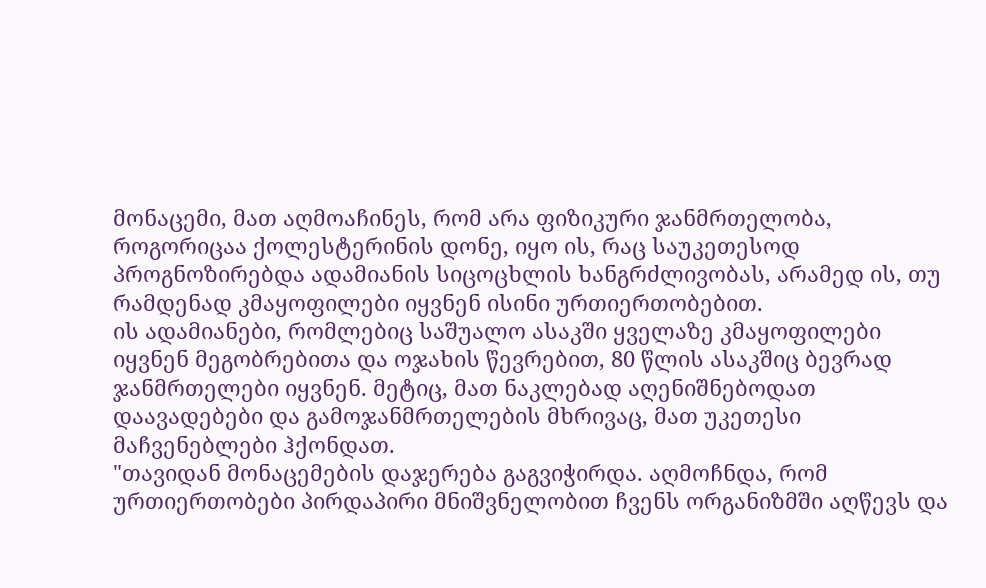მონაცემი, მათ აღმოაჩინეს, რომ არა ფიზიკური ჯანმრთელობა, როგორიცაა ქოლესტერინის დონე, იყო ის, რაც საუკეთესოდ პროგნოზირებდა ადამიანის სიცოცხლის ხანგრძლივობას, არამედ ის, თუ რამდენად კმაყოფილები იყვნენ ისინი ურთიერთობებით.
ის ადამიანები, რომლებიც საშუალო ასაკში ყველაზე კმაყოფილები იყვნენ მეგობრებითა და ოჯახის წევრებით, 80 წლის ასაკშიც ბევრად ჯანმრთელები იყვნენ. მეტიც, მათ ნაკლებად აღენიშნებოდათ დაავადებები და გამოჯანმრთელების მხრივაც, მათ უკეთესი მაჩვენებლები ჰქონდათ.
"თავიდან მონაცემების დაჯერება გაგვიჭირდა. აღმოჩნდა, რომ ურთიერთობები პირდაპირი მნიშვნელობით ჩვენს ორგანიზმში აღწევს და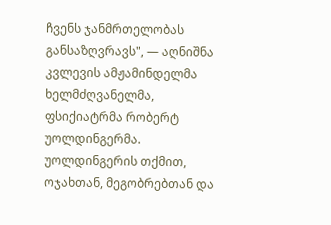ჩვენს ჯანმრთელობას განსაზღვრავს", — აღნიშნა კვლევის ამჟამინდელმა ხელმძღვანელმა, ფსიქიატრმა რობერტ უოლდინგერმა.
უოლდინგერის თქმით, ოჯახთან, მეგობრებთან და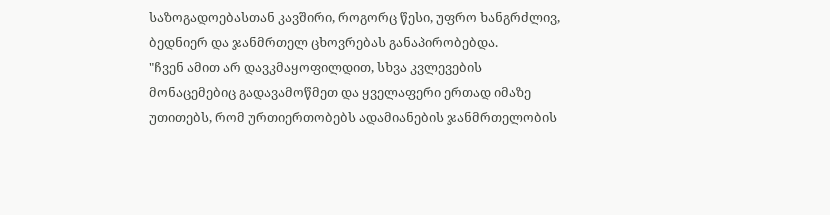საზოგადოებასთან კავშირი, როგორც წესი, უფრო ხანგრძლივ, ბედნიერ და ჯანმრთელ ცხოვრებას განაპირობებდა.
"ჩვენ ამით არ დავკმაყოფილდით, სხვა კვლევების მონაცემებიც გადავამოწმეთ და ყველაფერი ერთად იმაზე უთითებს, რომ ურთიერთობებს ადამიანების ჯანმრთელობის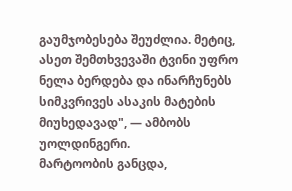გაუმჯობესება შეუძლია. მეტიც, ასეთ შემთხვევაში ტვინი უფრო ნელა ბერდება და ინარჩუნებს სიმკვრივეს ასაკის მატების მიუხედავად", — ამბობს უოლდინგერი.
მარტოობის განცდა,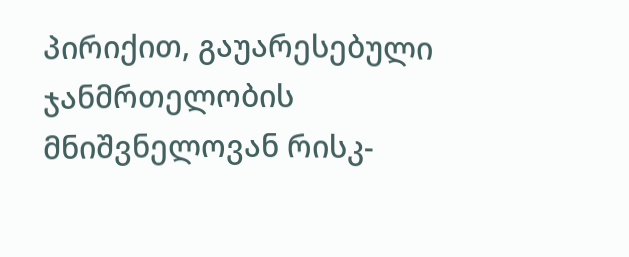პირიქით, გაუარესებული ჯანმრთელობის მნიშვნელოვან რისკ-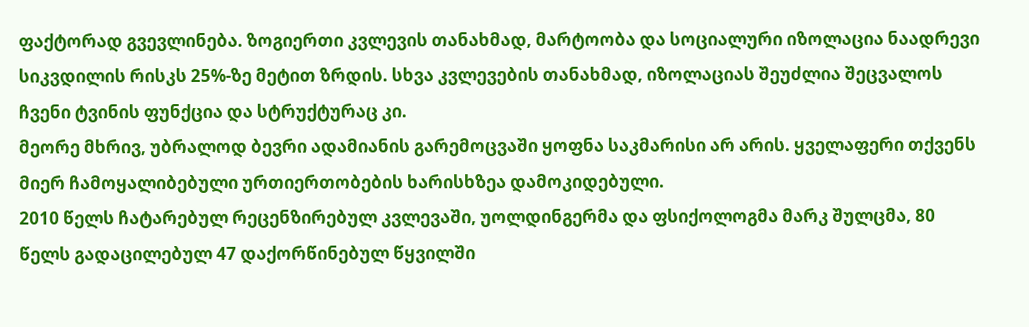ფაქტორად გვევლინება. ზოგიერთი კვლევის თანახმად, მარტოობა და სოციალური იზოლაცია ნაადრევი სიკვდილის რისკს 25%-ზე მეტით ზრდის. სხვა კვლევების თანახმად, იზოლაციას შეუძლია შეცვალოს ჩვენი ტვინის ფუნქცია და სტრუქტურაც კი.
მეორე მხრივ, უბრალოდ ბევრი ადამიანის გარემოცვაში ყოფნა საკმარისი არ არის. ყველაფერი თქვენს მიერ ჩამოყალიბებული ურთიერთობების ხარისხზეა დამოკიდებული.
2010 წელს ჩატარებულ რეცენზირებულ კვლევაში, უოლდინგერმა და ფსიქოლოგმა მარკ შულცმა, 80 წელს გადაცილებულ 47 დაქორწინებულ წყვილში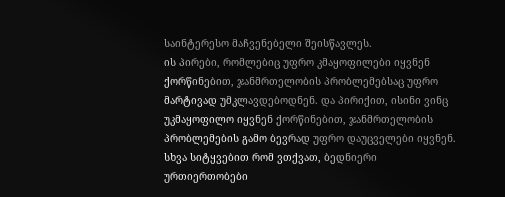საინტერესო მაჩვენებელი შეისწავლეს.
ის პირები, რომლებიც უფრო კმაყოფილები იყვნენ ქორწინებით, ჯანმრთელობის პრობლემებსაც უფრო მარტივად უმკლავდებოდნენ. და პირიქით, ისინი ვინც უკმაყოფილო იყვნენ ქორწინებით, ჯანმრთელობის პრობლემების გამო ბევრად უფრო დაუცველები იყვნენ.
სხვა სიტყვებით რომ ვთქვათ, ბედნიერი ურთიერთობები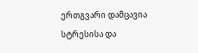ერთგვარი დამცავია სტრესისა და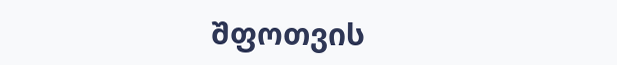შფოთვის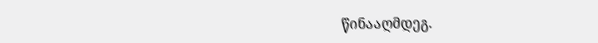წინააღმდეგ.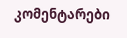კომენტარები